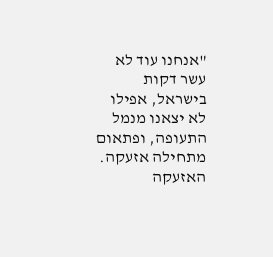"אנחנו עוד לא עשר דקות בישראל, אפילו לא יצאנו מנמל התעופה, ופתאום מתחילה אזעקה. האזעקה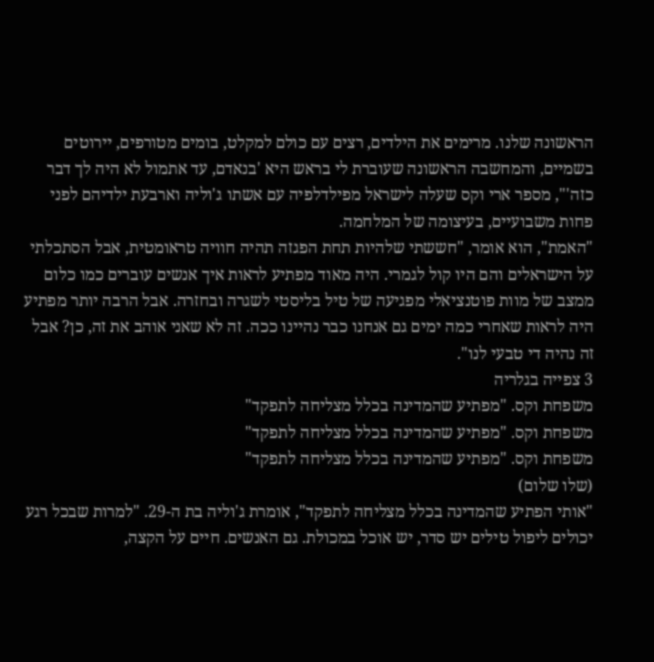הראשונה שלנו. מרימים את הילדים, רצים עם כולם למקלט, בומים מטורפים, יירוטים בשמיים, והמחשבה הראשונה שעוברת לי בראש היא 'בנאדם, עד אתמול לא היה לך דבר כזה'", מספר ארי וקס שעלה לישראל מפילדלפיה עם אשתו ג'וליה וארבעת ילדיהם לפני פחות משבועיים, בעיצומה של המלחמה.
"האמת", הוא אומר, "חששתי שלהיות תחת הפגזה תהיה חוויה טראומטית, אבל הסתכלתי על הישראלים והם היו קול לגמרי. היה מאוד מפתיע לראות איך אנשים עוברים כמו כלום ממצב של מוות פוטנציאלי מפגיעה של טיל בליסטי לשגרה ובחזרה. אבל הרבה יותר מפתיע היה לראות שאחרי כמה ימים גם אנחנו כבר נהיינו ככה. זה לא שאני אוהב את זה, כן? אבל זה נהיה די טבעי לנו".
3 צפייה בגלריה
משפחת וקס. "מפתיע שהמדינה בכלל מצליחה לתפקד"
משפחת וקס. "מפתיע שהמדינה בכלל מצליחה לתפקד"
משפחת וקס. "מפתיע שהמדינה בכלל מצליחה לתפקד"
(שלו שלום)
"אותי הפתיע שהמדינה בכלל מצליחה לתפקד", אומרת ג'וליה בת ה-29. "למרות שבכל רגע יכולים ליפול טילים יש סדר, יש אוכל במכולת. גם האנשים. חיים על הקצה,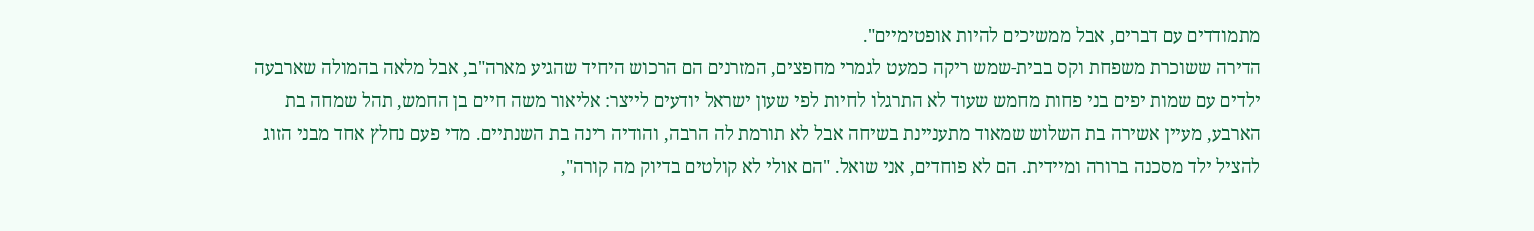מתמודדים עם דברים, אבל ממשיכים להיות אופטימיים".
הדירה ששוכרת משפחת וקס בבית-שמש ריקה כמעט לגמרי מחפצים, המזרנים הם הרכוש היחיד שהגיע מארה"ב, אבל מלאה בהמולה שארבעה ילדים עם שמות יפים בני פחות מחמש שעוד לא התרגלו לחיות לפי שעון ישראל יודעים לייצר: אליאור משה חיים בן החמש, תהל שמחה בת הארבע, מעיין אשירה בת השלוש שמאוד מתעניינת בשיחה אבל לא תורמת לה הרבה, והודיה רינה בת השנתיים. מדי פעם נחלץ אחד מבני הזוג להציל ילד מסכנה ברורה ומיידית. הם לא פוחדים, אני שואל. "הם אולי לא קולטים בדיוק מה קורה",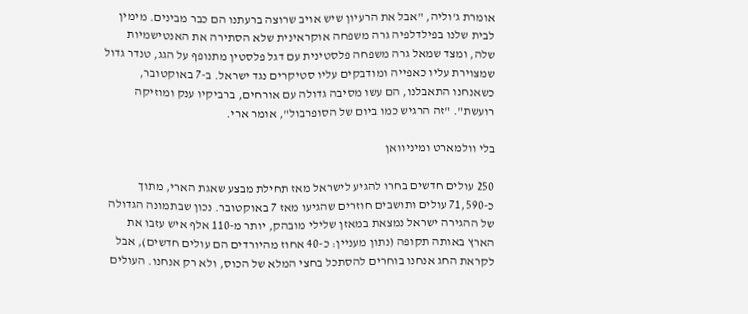אומרת ג'וליה, "אבל את הרעיון שיש אויב שרוצה ברעתנו הם כבר מבינים. מימין לבית שלנו בפילדלפיה גרה משפחה אוקראינית שלא הסתירה את האנטישמיות שלה, ומצד שמאל גרה משפחה פלסטינית עם דגל פלסטין מתנופף על הגג, טנדר גדול שמצוירת עליו כאפייה ומודבקים עליו סטיקרים נגד ישראל. ב-7 באוקטובר, כשאנחנו התאבלנו, הם עשו מסיבה גדולה עם אורחים, ברביקיו ענק ומוזיקה רועשת". "זה הרגיש כמו ביום של הסופרבול", אומר ארי.

בלי וולמארט ומיניוואן

250 עולים חדשים בחרו להגיע לישראל מאז תחילת מבצע שאגת הארי, מתוך כ-71,590 עולים ותושבים חוזרים שהגיעו מאז 7 באוקטובר. נכון שבתמונה הגדולה של ההגירה ישראל נמצאת במאזן שלילי מובהק, יותר מ-110 אלף איש עזבו את הארץ באותה תקופה (נתון מעניין: כ-40 אחוז מהיורדים הם עולים חדשים), אבל לקראת החג אנחנו בוחרים להסתכל בחצי המלא של הכוס, ולא רק אנחנו. העולים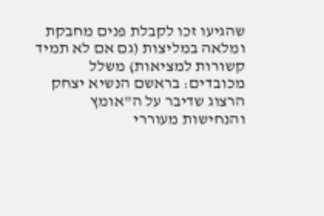שהגיעו זכו לקבלת פנים מחבקת ומלאה במליצות (גם אם לא תמיד קשורות למציאות) משלל מכובדים: בראשם הנשיא יצחק הרצוג שדיבר על ה"אומץ והנחישות מעוררי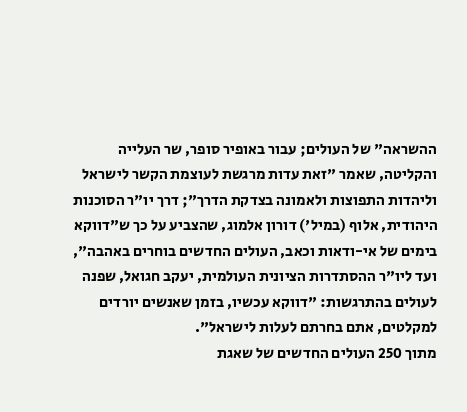ההשראה" של העולים; עבור באופיר סופר, שר העלייה והקליטה, שאמר "זאת עדות מרגשת לעוצמת הקשר לישראל וליהדות התפוצות ולאמונה בצדקת הדרך"; דרך יו"ר הסוכנות היהודית, אלוף (במיל') דורון אלמוג, שהצביע על כך ש"דווקא בימים של אי-ודאות וכאב, העולים החדשים בוחרים באהבה", ועד ליו"ר ההסתדרות הציונית העולמית, יעקב חגואל, שפנה לעולים בהתרגשות: "דווקא עכשיו, בזמן שאנשים יורדים למקלטים, אתם בחרתם לעלות לישראל".
מתוך 250 העולים החדשים של שאגת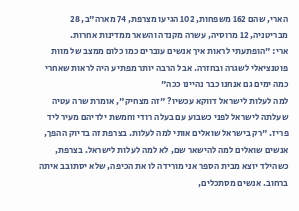הארי, שהם 162 משפחות, 102 הגיעו מצרפת, 74 מארה"ב, 28 מבריטניה, 12 מרוסיה, עשרה מקנדה והשאר ממדינות אחרות.
ארי: "הופתעתי לראות איך אנשים עוברים כמו כלום ממצב של מוות פוטנציאלי לשגרה ובחזרה. אבל הרבה יותר מפתיע היה לראות שאחרי כמה ימים גם אנחנו כבר נהיינו ככה"
למה לעלות לישראל דווקא עכשיו? "זה מצחיק", אומרת שרה עטיה שעלתה לישראל לפני כשבוע עם בעלה רודי וחמשת ילדיהם מעיר ליד פריז. "רק בישראל שואלים אותי למה לעלות. בצרפת זה בדיוק ההפך, אנשים שואלים למה להישאר שם, לא למה לעלות לישראל. בצרפת, כשהילד יוצא מבית הספר אני מורידה לו את הכיפה, שלא יסתובב איתה ברחוב. אנשים מסתכלים,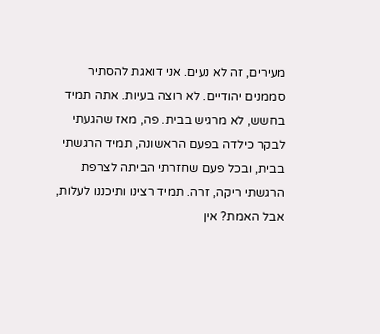מעירים, זה לא נעים. אני דואגת להסתיר סממנים יהודיים. לא רוצה בעיות. אתה תמיד בחשש, לא מרגיש בבית. פה, מאז שהגעתי לבקר כילדה בפעם הראשונה, תמיד הרגשתי בבית, ובכל פעם שחזרתי הביתה לצרפת הרגשתי ריקה, זרה. תמיד רצינו ותיכננו לעלות, אבל האמת? אין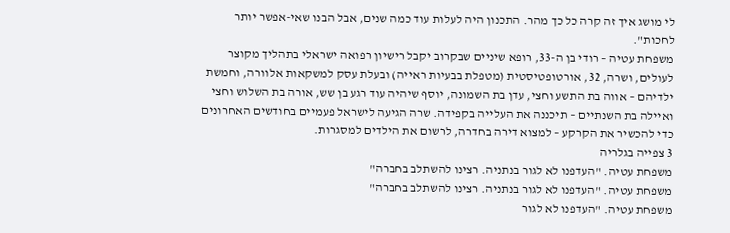לי מושג איך זה קרה כל כך מהר. התכנון היה לעלות עוד כמה שנים, אבל הבנו שאי-אפשר יותר לחכות".
משפחת עטיה – רודי בן ה-33, רופא שיניים שבקרוב יקבל רישיון רפואה ישראלי בתהליך מקוצר לעולים, ושרה, 32, אורטופטיסטית (מטפלת בבעיות ראייה) ובעלת עסק למשקאות אלוורה, וחמשת ילדיהם – אווה בת התשע וחצי, עדן בת השמונה, יוסף שיהיה עוד רגע בן שש, אורה בת השלוש וחצי ואיילה בת השנתיים – תיכננה את העלייה בקפידה. שרה הגיעה לישראל פעמיים בחודשים האחרונים כדי להכשיר את הקרקע – למצוא דירה בחדרה, לרשום את הילדים למסגרות.
3 צפייה בגלריה
משפחת עטיה. "העדפנו לא לגור בנתניה. רצינו להשתלב בחברה"
משפחת עטיה. "העדפנו לא לגור בנתניה. רצינו להשתלב בחברה"
משפחת עטיה. "העדפנו לא לגור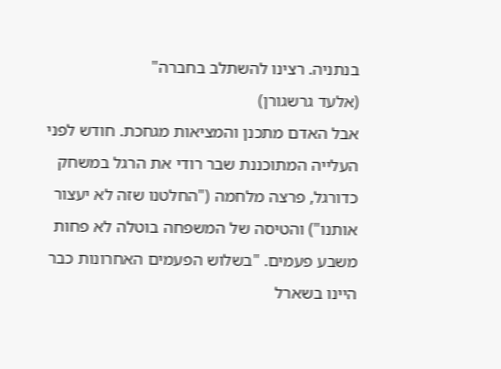בנתניה. רצינו להשתלב בחברה"
(אלעד גרשגורן)
אבל האדם מתכנן והמציאות מגחכת. חודש לפני העלייה המתוכננת שבר רודי את הרגל במשחק כדורגל, פרצה מלחמה ("החלטנו שזה לא יעצור אותנו") והטיסה של המשפחה בוטלה לא פחות משבע פעמים. "בשלוש הפעמים האחרונות כבר היינו בשארל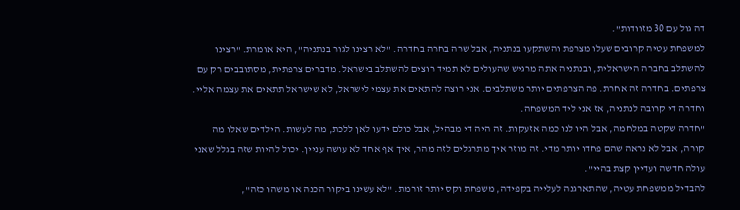דה גול עם 30 מזוודות".
למשפחת עטיה קרובים שעלו מצרפת והשתקעו בנתניה, אבל שרה בחרה בחדרה. "לא רצינו לגור בנתניה", היא אומרת. "רצינו להשתלב בחברה הישראלית, ובנתניה אתה מרגיש שהעולים לא תמיד רוצים להשתלב בישראל. מדברים צרפתית, מסתובבים רק עם צרפתים. בחדרה זה אחרת. פה הצרפתים יותר משתלבים. אני רוצה להתאים את עצמי לישראל, לא שישראל תתאים את עצמה אליי. וחדרה די קרובה לנתניה, אז אני ליד המשפחה.
"חדרה שקטה במלחמה, אבל היו לנו כמה אזעקות. זה היה די מבהיל, אבל כולם ידעו לאן ללכת, מה לעשות. הילדים שאלו מה קורה, אבל לא נראה שהם פחדו יותר מדי. זה מוזר איך מתרגלים לזה מהר, איך אף אחד לא עושה עניין. יכול להיות שזה בגלל שאני עולה חדשה ועדיין קצת בהיי".
להבדיל ממשפחת עטיה, שהתארגנה לעלייה בקפידה, משפחת וקס יותר זורמת. "לא עשינו ביקור הכנה או משהו כזה",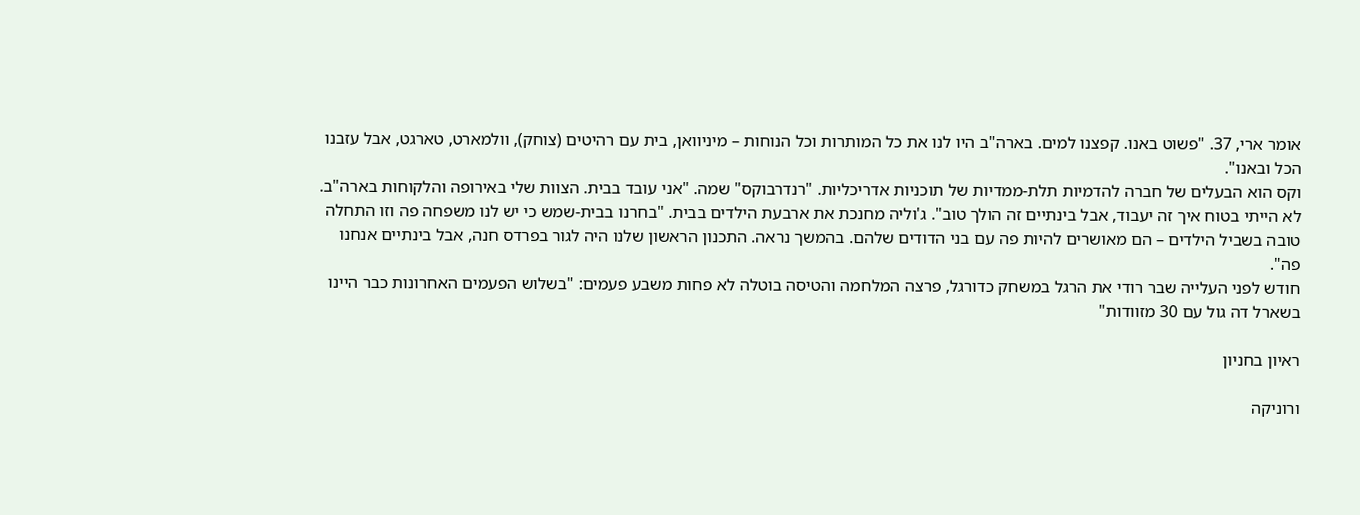אומר ארי, 37. "פשוט באנו. קפצנו למים. בארה"ב היו לנו את כל המותרות וכל הנוחות – מיניוואן, בית עם רהיטים (צוחק), וולמארט, טארגט, אבל עזבנו הכל ובאנו".
וקס הוא הבעלים של חברה להדמיות תלת-ממדיות של תוכניות אדריכליות. "רנדרבוקס" שמה. "אני עובד בבית. הצוות שלי באירופה והלקוחות בארה"ב. לא הייתי בטוח איך זה יעבוד, אבל בינתיים זה הולך טוב". ג'וליה מחנכת את ארבעת הילדים בבית. "בחרנו בבית-שמש כי יש לנו משפחה פה וזו התחלה טובה בשביל הילדים – הם מאושרים להיות פה עם בני הדודים שלהם. בהמשך נראה. התכנון הראשון שלנו היה לגור בפרדס חנה, אבל בינתיים אנחנו פה".
חודש לפני העלייה שבר רודי את הרגל במשחק כדורגל, פרצה המלחמה והטיסה בוטלה לא פחות משבע פעמים: "בשלוש הפעמים האחרונות כבר היינו בשארל דה גול עם 30 מזוודות"

ראיון בחניון

ורוניקה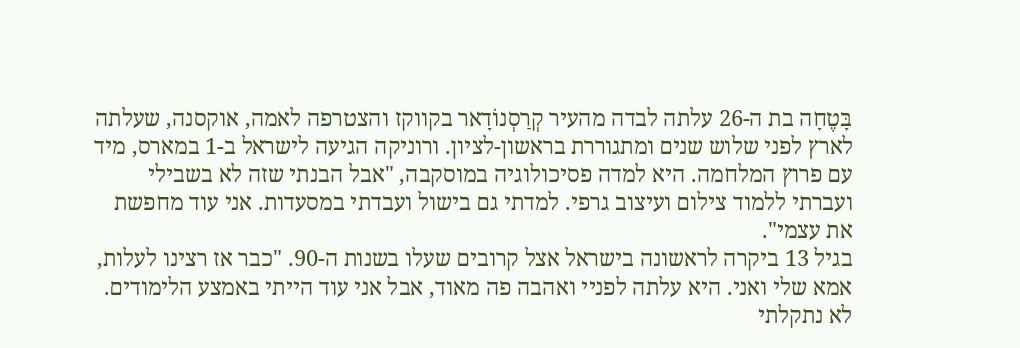בָּטֶחָה בת ה-26 עלתה לבדה מהעיר קְרַסְנוֹדָאר בקווקז והצטרפה לאמה, אוקסנה, שעלתה לארץ לפני שלוש שנים ומתגוררת בראשון-לציון. ורוניקה הגיעה לישראל ב-1 במארס, מיד עם פרוץ המלחמה. היא למדה פסיכולוגיה במוסקבה, "אבל הבנתי שזה לא בשבילי ועברתי ללמוד צילום ועיצוב גרפי. למדתי גם בישול ועבדתי במסעדות. אני עוד מחפשת את עצמי".
בגיל 13 ביקרה לראשונה בישראל אצל קרובים שעלו בשנות ה-90. "כבר אז רצינו לעלות, אמא שלי ואני. היא עלתה לפניי ואהבה פה מאוד, אבל אני עוד הייתי באמצע הלימודים. לא נתקלתי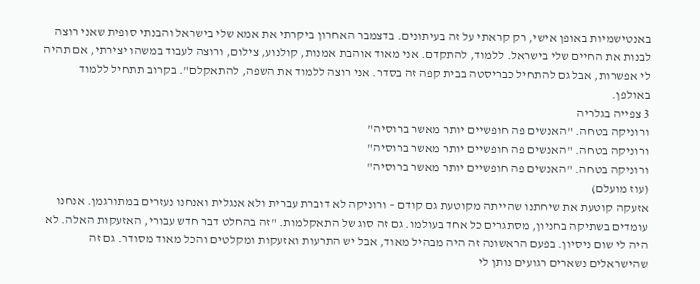באנטישמיות באופן אישי, רק קראתי על זה בעיתונים. בדצמבר האחרון ביקרתי את אמא שלי בישראל והבנתי סופית שאני רוצה לבנות את החיים שלי בישראל. ללמוד, להתקדם. אני מאוד אוהבת אמנות, קולנוע, צילום, ורוצה לעבוד במשהו יצירתי, אם תהיה לי אפשרות, אבל גם להתחיל כבריסטה בבית קפה זה בסדר. אני רוצה ללמוד את השפה, להתאקלם". בקרוב תתחיל ללמוד באולפן.
3 צפייה בגלריה
ורוניקה בטחה. "האנשים פה חופשיים יותר מאשר ברוסיה"
ורוניקה בטחה. "האנשים פה חופשיים יותר מאשר ברוסיה"
ורוניקה בטחה. "האנשים פה חופשיים יותר מאשר ברוסיה"
(עוז מועלם)
אזעקה קוטעת את שיחתנו שהייתה מקוטעת גם קודם – ורוניקה לא דוברת עברית ולא אנגלית ואנחנו נעזרים במתורגמן. אנחנו עומדים בשתיקה בחניון, מסתגרים כל אחד בעולמו. גם זה סוג של התאקלמות. "זה בהחלט דבר חדש עבורי, האזעקות האלה. לא היה לי שום ניסיון. בפעם הראשונה זה היה מבהיל מאוד, אבל יש התרעות ואזעקות ומקלטים והכל מאוד מסודר. גם זה שהישראלים נשארים רגועים נותן לי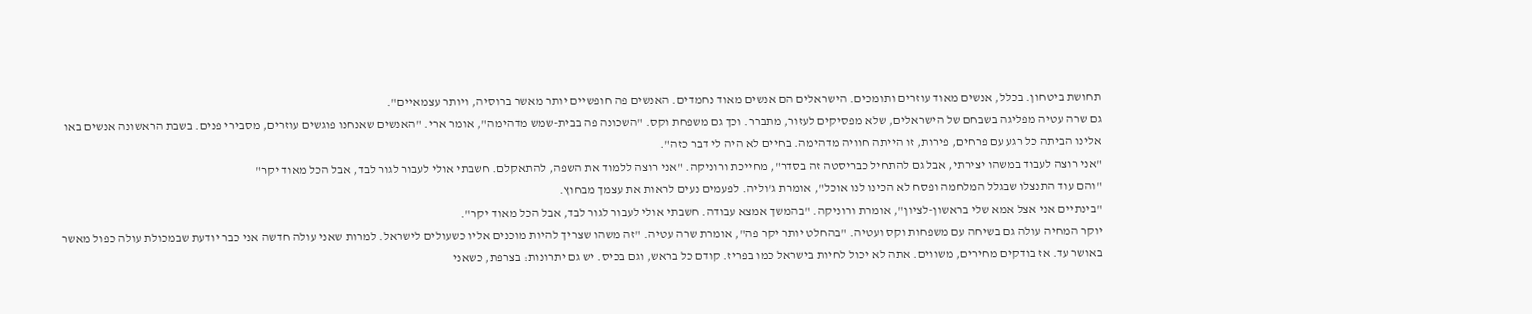תחושת ביטחון. בכלל, אנשים מאוד עוזרים ותומכים. הישראלים הם אנשים מאוד נחמדים. האנשים פה חופשיים יותר מאשר ברוסיה, ויותר עצמאיים".
גם שרה עטיה מפליגה בשבחם של הישראלים, שלא מפסיקים לעזור, מתברר. וכך גם משפחת וקס. "השכונה פה בבית-שמש מדהימה", אומר ארי. "האנשים שאנחנו פוגשים עוזרים, מסבירי פנים. בשבת הראשונה אנשים באו אלינו הביתה כל רגע עם פרחים, פירות, זו הייתה חוויה מדהימה. בחיים לא היה לי דבר כזה".
"אני רוצה לעבוד במשהו יצירתי, אבל גם להתחיל כבריסטה זה בסדר", מחייכת ורוניקה. "אני רוצה ללמוד את השפה, להתאקלם. חשבתי אולי לעבור לגור לבד, אבל הכל מאוד יקר"
"והם עוד התנצלו שבגלל המלחמה ופסח לא הכינו לנו אוכל", אומרת ג'וליה. לפעמים נעים לראות את עצמך מבחוץ.
"בינתיים אני אצל אמא שלי בראשון-לציון", אומרת ורוניקה. "בהמשך אמצא עבודה. חשבתי אולי לעבור לגור לבד, אבל הכל מאוד יקר".
יוקר המחיה עולה גם בשיחה עם משפחות וקס ועטיה. "בהחלט יותר יקר פה", אומרת שרה עטיה. "זה משהו שצריך להיות מוכנים אליו כשעולים לישראל. למרות שאני עולה חדשה אני כבר יודעת שבמכולת עולה כפול מאשר באושר עד. אז בודקים מחירים, משווים. אתה לא יכול לחיות בישראל כמו בפריז. קודם כל בראש, וגם בכיס. יש גם יתרונות: בצרפת, כשאני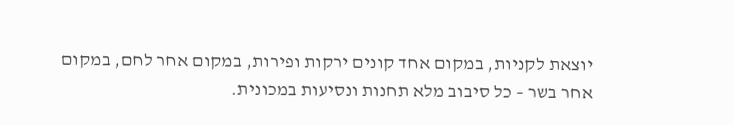יוצאת לקניות, במקום אחד קונים ירקות ופירות, במקום אחר לחם, במקום אחר בשר – כל סיבוב מלא תחנות ונסיעות במכונית.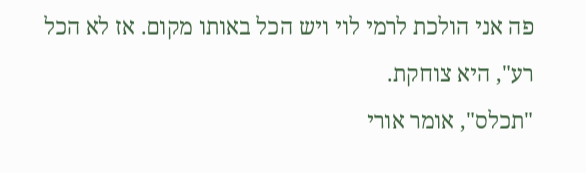פה אני הולכת לרמי לוי ויש הכל באותו מקום. אז לא הכל רע", היא צוחקת.
"תכלס", אומר אורי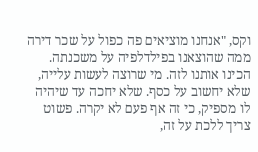וקס, "אנחנו מוציאים פה כפול על שכר דירה ממה שהוצאנו בפילדלפיה על משכנתה. הכינו אותנו לזה. מי שרוצה לעשות עלייה, שלא יחשוב על כסף. שלא יחכה עד שיהיה לו מספיק, כי זה אף פעם לא יקרה. פשוט צריך ללכת על זה,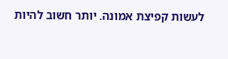לעשות קפיצת אמונה. יותר חשוב להיות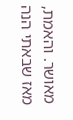מאושר. והאמת, מאז שבאתי הנה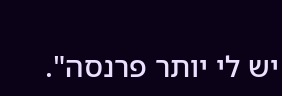יש לי יותר פרנסה".